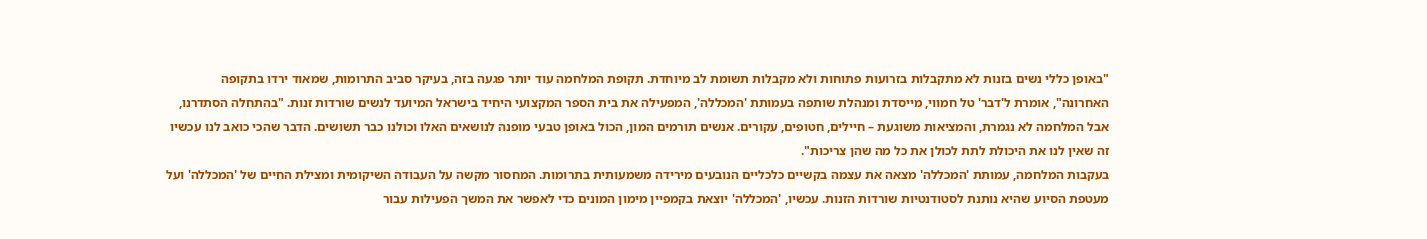"באופן כללי נשים בזנות לא מתקבלות בזרועות פתוחות ולא מקבלות תשומת לב מיוחדת. תקופת המלחמה עוד יותר פגעה בזה, בעיקר סביב התרומות, שמאוד ירדו בתקופה האחרונה", אומרת ל'דבר' טל חמווי, מייסדת ומנהלת שותפה בעמותת 'המכללה', המפעילה את בית הספר המקצועי היחיד בישראל המיועד לנשים שורדות זנות. "בהתחלה הסתדרנו, אבל המלחמה לא נגמרת, והמציאות משוגעת – חיילים, חטופים, עקורים. אנשים תורמים המון, הכול באופן טבעי מופנה לנושאים האלו וכולנו כבר תשושים. הדבר שהכי כואב לנו עכשיו זה שאין לנו את היכולת לתת לכולן את כל מה שהן צריכות".
בעקבות המלחמה, עמותת 'המכללה' מצאה את עצמה בקשיים כלכליים הנובעים מירידה משמעותית בתרומות. המחסור מקשה על העבודה השיקומית ומצילת החיים של 'המכללה' ועל מעטפת הסיוע שהיא נותנת לסטודנטיות שורדות הזנות. עכשיו, 'המכללה' יוצאת בקמפיין מימון המונים כדי לאפשר את המשך הפעילות עבור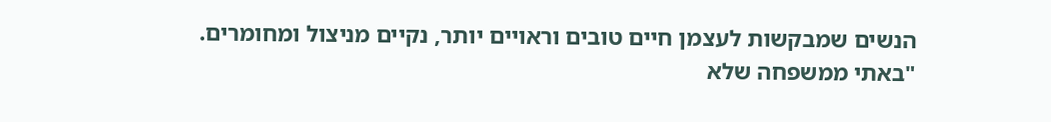הנשים שמבקשות לעצמן חיים טובים וראויים יותר, נקיים מניצול ומחומרים.
"באתי ממשפחה שלא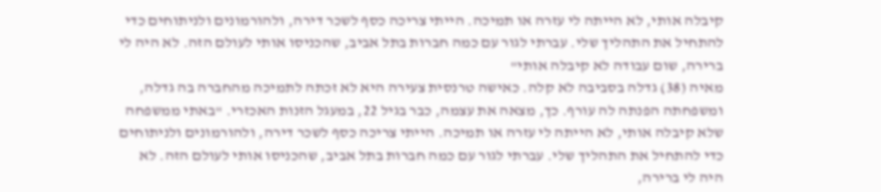קיבלה אותי, לא הייתה לי עזרה או תמיכה. הייתי צריכה כסף לשכר דירה, ולהורמונים ולניתוחים כדי להתחיל את התהליך שלי. עברתי לגור עם כמה חברות בתל אביב, שהכניסו אותי לעולם הזה. לא היה לי ברירה, שום עבודה לא קיבלה אותי"
מאיה (38) גדלה בסביבה לא קלה. כאישה טרנסית צעירה היא לא זכתה לתמיכה מהחברה בה גדלה, ומשפחתה הפנתה לה עורף. כך, מצאה את עצמה, כבר בגיל 22, במעגל הזנות האכזרי. "באתי ממשפחה שלא קיבלה אותי, לא הייתה לי עזרה או תמיכה. הייתי צריכה כסף לשכר דירה, ולהורמונים ולניתוחים כדי להתחיל את התהליך שלי. עברתי לגור עם כמה חברות בתל אביב, שהכניסו אותי לעולם הזה. לא היה לי ברירה,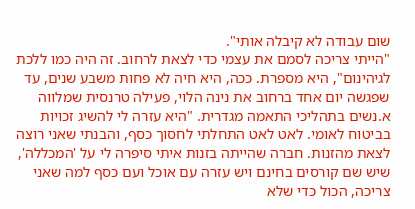שום עבודה לא קיבלה אותי".
"הייתי צריכה לסמם את עצמי כדי לצאת לרחוב. זה היה כמו ללכת לגיהינום", היא מספרת. ככה, היא חיה לא פחות משבע שנים, עד שפגשה יום אחד ברחוב את נינה הלוי, פעילה טרנסית שמלווה א.נשים בתהליכי התאמה מגדרית. "היא עזרה לי להשיג זכויות בביטוח לאומי. לאט לאט התחלתי לחסוך כסף, והבנתי שאני רוצה לצאת מהזנות. חברה שהייתה בזנות איתי סיפרה לי על 'המכללה', שיש שם קורסים בחינם ויש עזרה עם אוכל ועם כסף למה שאני צריכה, הכול כדי שלא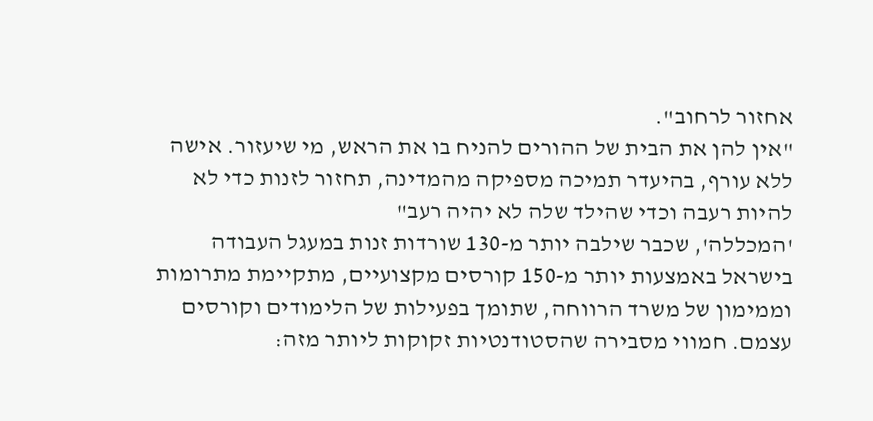אחזור לרחוב".
"אין להן את הבית של ההורים להניח בו את הראש, מי שיעזור. אישה ללא עורף, בהיעדר תמיכה מספיקה מהמדינה, תחזור לזנות כדי לא להיות רעבה וכדי שהילד שלה לא יהיה רעב"
'המכללה', שכבר שילבה יותר מ-130 שורדות זנות במעגל העבודה בישראל באמצעות יותר מ-150 קורסים מקצועיים, מתקיימת מתרומות וממימון של משרד הרווחה, שתומך בפעילות של הלימודים וקורסים עצמם. חמווי מסבירה שהסטודנטיות זקוקות ליותר מזה: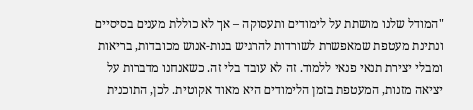"המודל שלנו מושתת על לימודים ותעסוקה – אך לא כוללת מענים בסיסיים ונתינת מעטפת שמאפשרת לשורדות להרגיש בנות-אנוש מכובדות, בריאות ומבלי יצירת תנאי פנאי ללמוד. זה לא עובד בלי זה. כשאנחנו מדברות על יציאה מזנות, המעטפת בזמן הלימודים היא מאוד אקוטית. לכן, התוכנית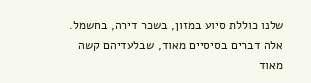שלנו כוללת סיוע במזון, בשכר דירה, בחשמל. אלה דברים בסיסיים מאוד, שבלעדיהם קשה מאוד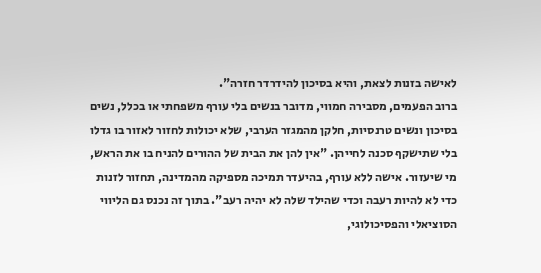לאישה בזנות לצאת, והיא בסיכון להידרדר חזרה".
ברוב הפעמים, מסבירה חמווי, מדובר בנשים בלי עורף משפחתי או בכלל, נשים בסיכון ונשים טרנסיות, חלקן מהמגזר הערבי, שלא יכולות לחזור לאזור בו גדלו בלי שתישקף סכנה לחייהן. "אין להן את הבית של ההורים להניח בו את הראש, מי שיעזור. אישה ללא עורף, בהיעדר תמיכה מספיקה מהמדינה, תחזור לזנות כדי לא להיות רעבה וכדי שהילד שלה לא יהיה רעב". בתוך זה נכנס גם הליווי הסוציאלי והפסיכולוגי,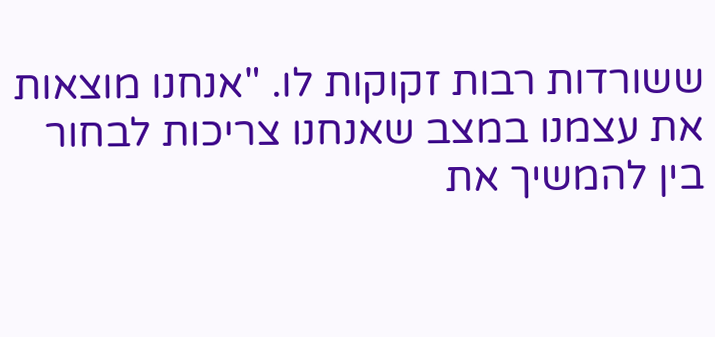ששורדות רבות זקוקות לו. "אנחנו מוצאות את עצמנו במצב שאנחנו צריכות לבחור בין להמשיך את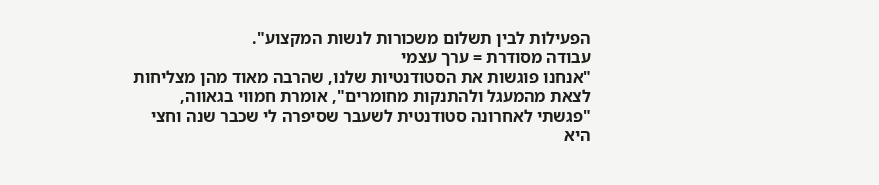הפעילות לבין תשלום משכורות לנשות המקצוע".
עבודה מסודרת = ערך עצמי
"אנחנו פוגשות את הסטודנטיות שלנו, שהרבה מאוד מהן מצליחות לצאת מהמעגל ולהתנקות מחומרים", אומרת חמווי בגאווה, "פגשתי לאחרונה סטודנטית לשעבר שסיפרה לי שכבר שנה וחצי היא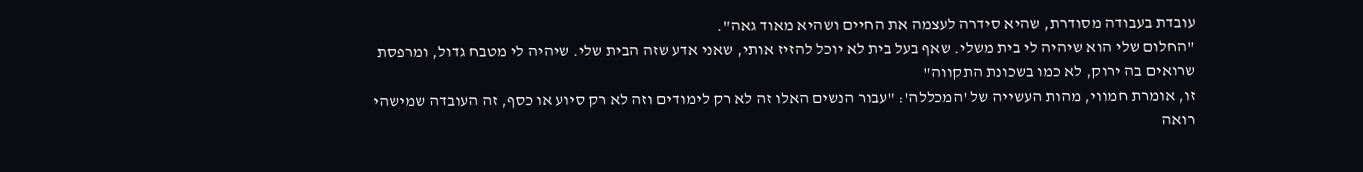עובדת בעבודה מסודרת, שהיא סידרה לעצמה את החיים ושהיא מאוד גאה".
"החלום שלי הוא שיהיה לי בית משלי. שאף בעל בית לא יוכל להזיז אותי, שאני אדע שזה הבית שלי. שיהיה לי מטבח גדול, ומרפסת שרואים בה ירוק, לא כמו בשכונת התקווה"
זו, אומרת חמווי, מהות העשייה של 'המכללה': "עבור הנשים האלו זה לא רק לימודים וזה לא רק סיוע או כסף, זה העובדה שמישהי רואה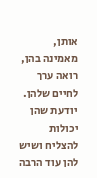אותן, מאמינה בהן, רואה ערך לחיים שלהן. יודעת שהן יכולות להצליח ושיש להן עוד הרבה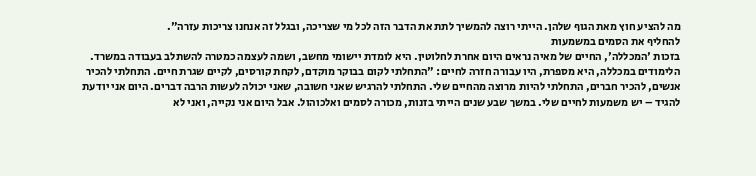מה להציע חוץ מאת הגוף שלהן. הייתי רוצה להמשיך לתת את הדבר הזה לכל מי שצריכה, ובגלל זה אנחנו צריכות עזרה".
להחליף את הסמים במשמעות
בזכות 'המכללה', החיים של מאיה נראים היום אחרת לחלוטין. היא לומדת יישומי מחשב, ושמה לעצמה כמטרה להשתלב בעבודה במשרד. הלימודים במכללה, היא מספרת, היו עבורה חזרה לחיים: "התחלתי לקום בבוקר מוקדם, לקחת קורסים, לקיים שגרת חיים. התחלתי להכיר אנשים, להכיר חברים, התחלתי להיות מרוצה מהחיים שלי. התחלתי להרגיש שאני חשובה, שאני יכולה לעשות הרבה דברים. היום אני יודעת להגיד – יש משמעות לחיים שלי. במשך שבע שנים הייתי בזנות, מכורה לסמים ואלכוהול. אבל היום אני נקייה, ואני לא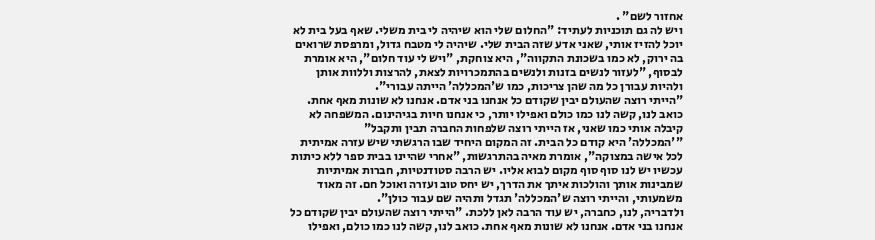אחזור לשם" .
ויש לה גם תוכניות לעתיד: "החלום שלי הוא שיהיה לי בית משלי. שאף בעל בית לא יוכל להזיז אותי, שאני אדע שזה הבית שלי. שיהיה לי מטבח גדול, ומרפסת שרואים בה ירוק, לא כמו בשכונת התקווה", היא צוחקת, "ויש לי עוד חלום", היא אומרת לבסוף, "לעזור לנשים בזנות ולנשים בהתמכרויות לצאת, להרצות וללוות אותן ולהיות עבורן כל מה שהן צריכות, כמו ש'המכללה' הייתה עבורי".
"הייתי רוצה שהעולם יבין שקודם כל אנחנו בני אדם. אנחנו לא שונות מאף אחת. כואב לנו, קשה לנו כמו כולם ואפילו יותר, כי אנחנו חיות בגיהינום. המשפחה לא קיבלה אותי כמו שאני, אז הייתי רוצה שלפחות החברה תבין ותקבל"
"'המכללה' היא קודם כל הבית. זה המקום היחיד שבו הרגשתי שיש עזרה אמיתית לכל אישה במצוקה", אומרת מאיה בהתרגשות, "אחרי שהיינו בבית ספר ללא כיתות עכשיו יש לנו סוף סוף מקום לבוא אליו. יש הרבה סטודנטיות, חברות אמיתיות שמבינות אותך והולכות איתך את הדרך, יש יחס טוב ועזרה ואוכל חם. זה מאוד משמעותי, והייתי רוצה ש'המכללה' תגדל ותהיה שם עבור כולן".
ולדבריה, לנו, כחברה, יש עוד הרבה לאן ללכת. "הייתי רוצה שהעולם יבין שקודם כל אנחנו בני אדם. אנחנו לא שונות מאף אחת. כואב לנו, קשה לנו כמו כולם, ואפילו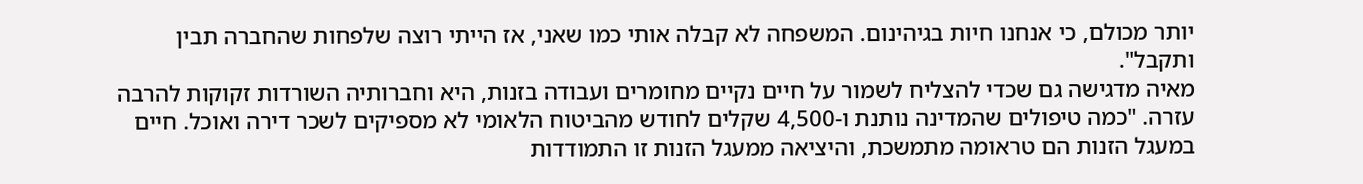יותר מכולם, כי אנחנו חיות בגיהינום. המשפחה לא קבלה אותי כמו שאני, אז הייתי רוצה שלפחות שהחברה תבין ותקבל".
מאיה מדגישה גם שכדי להצליח לשמור על חיים נקיים מחומרים ועבודה בזנות, היא וחברותיה השורדות זקוקות להרבה עזרה. "כמה טיפולים שהמדינה נותנת ו-4,500 שקלים לחודש מהביטוח הלאומי לא מספיקים לשכר דירה ואוכל. חיים במעגל הזנות הם טראומה מתמשכת, והיציאה ממעגל הזנות זו התמודדות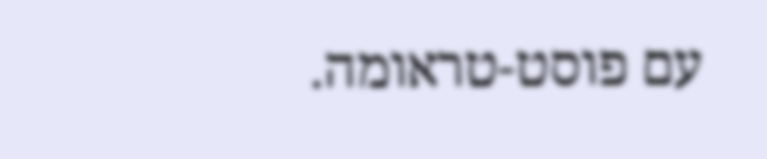עם פוסט-טראומה.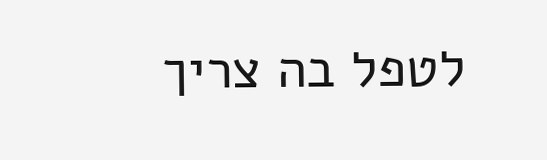לטפל בה צריך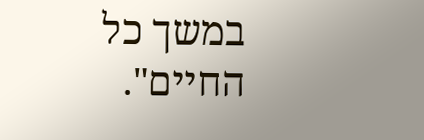במשך כל החיים".